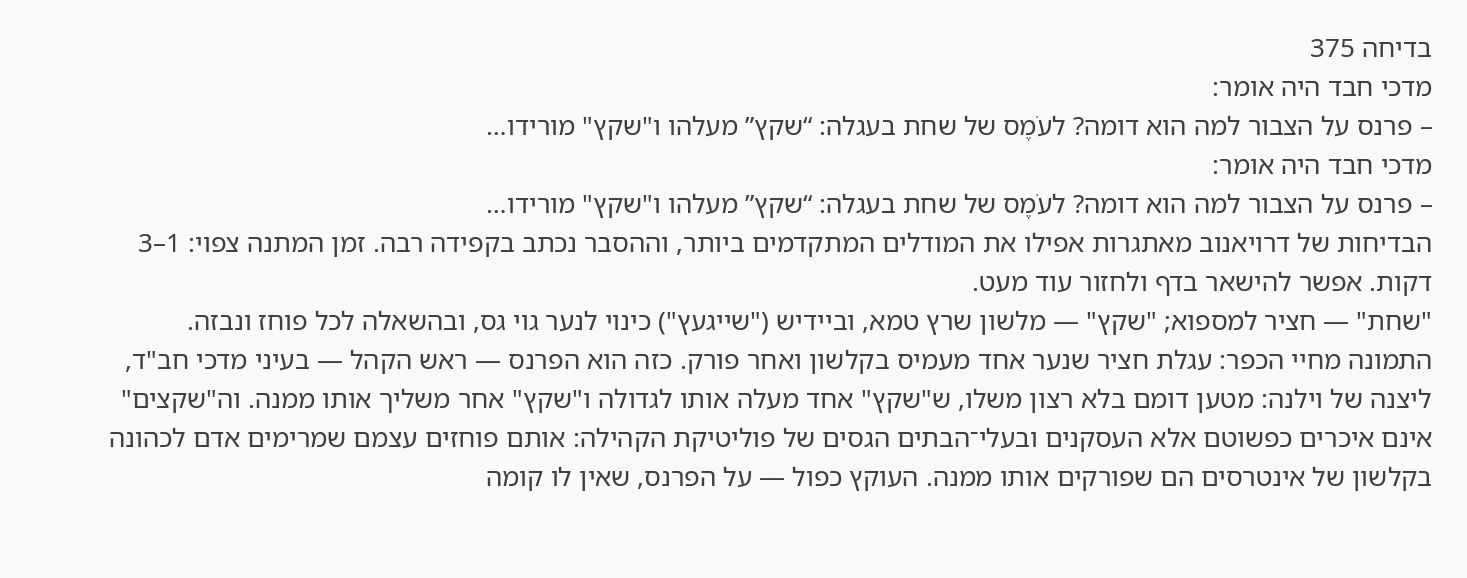בדיחה 375
מדכי חבד היה אומר:
– פרנס על הצבור למה הוא דומה? לעֹמֶס של שחת בעגלה: “שקץ” מעלהו ו"שקץ" מורידו…
מדכי חבד היה אומר:
– פרנס על הצבור למה הוא דומה? לעֹמֶס של שחת בעגלה: “שקץ” מעלהו ו"שקץ" מורידו…
הבדיחות של דרויאנוב מאתגרות אפילו את המודלים המתקדמים ביותר, וההסבר נכתב בקפידה רבה. זמן המתנה צפוי: 1–3 דקות. אפשר להישאר בדף ולחזור עוד מעט.
"שחת" — חציר למספוא; "שקץ" — מלשון שרץ טמא, וביידיש ("שייגעץ") כינוי לנער גוי גס, ובהשאלה לכל פוחז ונבזה. התמונה מחיי הכפר: עגלת חציר שנער אחד מעמיס בקלשון ואחר פורק. כזה הוא הפרנס — ראש הקהל — בעיני מדכי חב"ד, ליצנה של וילנה: מטען דומם בלא רצון משלו, ש"שקץ" אחד מעלה אותו לגדולה ו"שקץ" אחר משליך אותו ממנה. וה"שקצים" אינם איכרים כפשוטם אלא העסקנים ובעלי־הבתים הגסים של פוליטיקת הקהילה: אותם פוחזים עצמם שמרימים אדם לכהונה בקלשון של אינטרסים הם שפורקים אותו ממנה. העוקץ כפול — על הפרנס, שאין לו קומה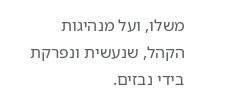משלו, ועל מנהיגות הקהל, שנעשית ונפרקת בידי נבזים.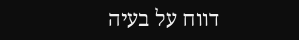דווח על בעיה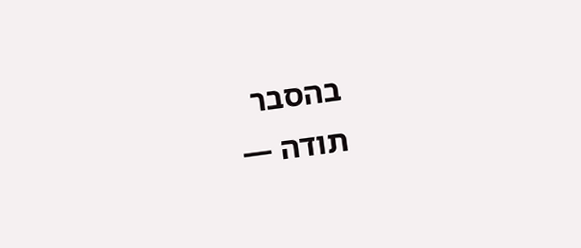בהסבר
תודה —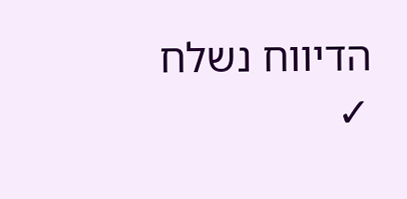הדיווח נשלח ✓